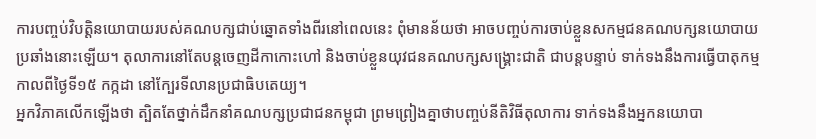ការបញ្ចប់វិបត្តិនយោបាយរបស់គណបក្សជាប់ឆ្នោតទាំងពីរនៅពេលនេះ ពុំមានន័យថា អាចបញ្ចប់ការចាប់ខ្លួនសកម្មជនគណបក្សនយោបាយប្រឆាំងនោះឡើយ។ តុលាការនៅតែបន្តចេញដីកាកោះហៅ និងចាប់ខ្លួនយុវជនគណបក្សសង្គ្រោះជាតិ ជាបន្តបន្ទាប់ ទាក់ទងនឹងការធ្វើបាតុកម្មកាលពីថ្ងៃទី១៥ កក្កដា នៅក្បែរទីលានប្រជាធិបតេយ្យ។
អ្នកវិភាគលើកឡើងថា ត្បិតតែថ្នាក់ដឹកនាំគណបក្សប្រជាជនកម្ពុជា ព្រមព្រៀងគ្នាថាបញ្ចប់នីតិវិធីតុលាការ ទាក់ទងនឹងអ្នកនយោបា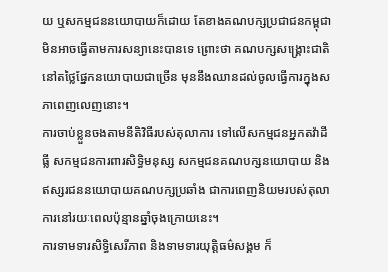យ ឬសកម្មជននយោបាយក៏ដោយ តែខាងគណបក្សប្រជាជនកម្ពុជា មិនអាចធ្វើតាមការសន្យានេះបានទេ ព្រោះថា គណបក្សសង្គ្រោះជាតិ នៅតថ្លៃផ្នែកនយោបាយជាច្រើន មុននឹងឈានដល់ចូលធ្វើការក្នុងសភាពេញលេញនោះ។
ការចាប់ខ្លួនចងតាមនីតិវិធីរបស់តុលាការ ទៅលើសកម្មជនអ្នកតវ៉ាដីធ្លី សកម្មជនការពារសិទ្ធិមនុស្ស សកម្មជនគណបក្សនយោបាយ និងឥស្សរជននយោបាយគណបក្សប្រឆាំង ជាការពេញនិយមរបស់តុលាការនៅរយៈពេលប៉ុន្មានឆ្នាំចុងក្រោយនេះ។
ការទាមទារសិទ្ធិសេរីភាព និងទាមទារយុត្តិធម៌សង្គម ក៏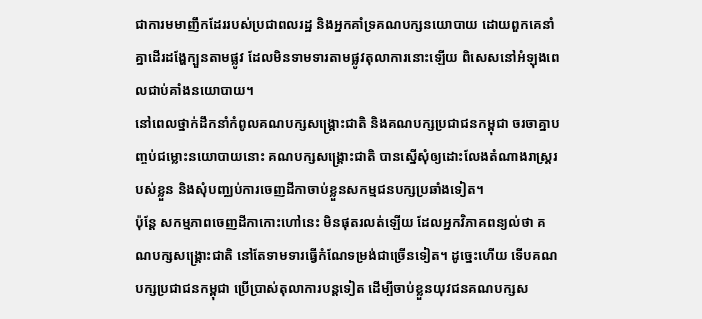ជាការមមាញឹកដែររបស់ប្រជាពលរដ្ឋ និងអ្នកគាំទ្រគណបក្សនយោបាយ ដោយពួកគេនាំគ្នាដើរដង្ហែក្បួនតាមផ្លូវ ដែលមិនទាមទារតាមផ្លូវតុលាការនោះឡើយ ពិសេសនៅអំឡុងពេលជាប់គាំងនយោបាយ។
នៅពេលថ្នាក់ដឹកនាំកំពូលគណបក្សសង្គ្រោះជាតិ និងគណបក្សប្រជាជនកម្ពុជា ចរចាគ្នាបញ្ចប់ជម្លោះនយោបាយនោះ គណបក្សសង្គ្រោះជាតិ បានស្នើសុំឲ្យដោះលែងតំណាងរាស្ត្ររបស់ខ្លួន និងសុំបញ្ឈប់ការចេញដីកាចាប់ខ្លួនសកម្មជនបក្សប្រឆាំងទៀត។
ប៉ុន្តែ សកម្មភាពចេញដីកាកោះហៅនេះ មិនផុតរលត់ឡើយ ដែលអ្នកវិភាគពន្យល់ថា គណបក្សសង្គ្រោះជាតិ នៅតែទាមទារធ្វើកំណែទម្រង់ជាច្រើនទៀត។ ដូច្នេះហើយ ទើបគណបក្សប្រជាជនកម្ពុជា ប្រើប្រាស់តុលាការបន្តទៀត ដើម្បីចាប់ខ្លួនយុវជនគណបក្សស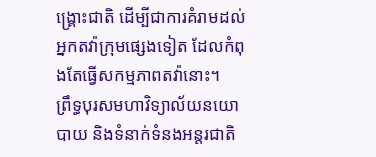ង្គ្រោះជាតិ ដើម្បីជាការគំរាមដល់អ្នកតវ៉ាក្រុមផ្សេងទៀត ដែលកំពុងតែធ្វើសកម្មភាពតវ៉ានោះ។
ព្រឹទ្ធបុរសមហាវិទ្យាល័យនយោបាយ និងទំនាក់ទំនងអន្តរជាតិ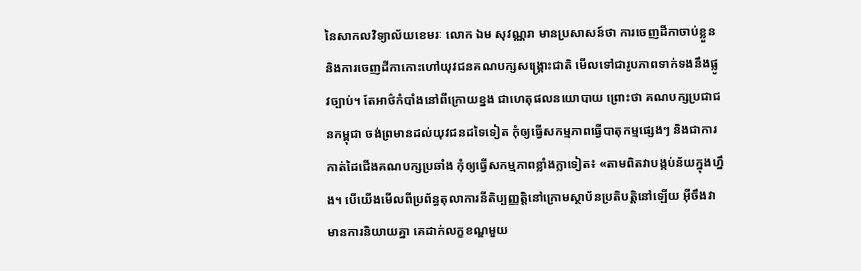នៃសាកលវិទ្យាល័យខេមរៈ លោក ឯម សុវណ្ណរា មានប្រសាសន៍ថា ការចេញដីកាចាប់ខ្លួន និងការចេញដីកាកោះហៅយុវជនគណបក្សសង្គ្រោះជាតិ មើលទៅជារូបភាពទាក់ទងនឹងផ្លូវច្បាប់។ តែអាថ៌កំបាំងនៅពីក្រោយខ្នង ជាហេតុផលនយោបាយ ព្រោះថា គណបក្សប្រជាជនកម្ពុជា ចង់ព្រមានដល់យុវជនដទៃទៀត កុំឲ្យធ្វើសកម្មភាពធ្វើបាតុកម្មផ្សេងៗ និងជាការកាត់ដៃជើងគណបក្សប្រឆាំង កុំឲ្យធ្វើសកម្មភាពខ្លាំងក្លាទៀត៖ «តាមពិតវាបង្កប់ន័យក្នុងហ្នឹង។ បើយើងមើលពីប្រព័ន្ធតុលាការនីតិប្បញ្ញត្តិនៅក្រោមស្ថាប័នប្រតិបត្តិនៅឡើយ អ៊ីចឹងវាមានការនិយាយគ្នា គេដាក់លក្ខខណ្ឌមួយ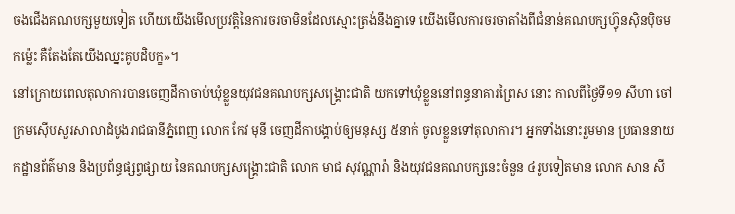ចងជើងគណបក្សមួយទៀត ហើយយើងមើលប្រវត្តិនៃការចរចាមិនដែលស្មោះត្រង់នឹងគ្នាទេ យើងមើលការចរចាតាំងពីជំនាន់គណបក្សហ្វ៊ុនស៊ិនប៉ិចមកម្ល៉េះ គឺតែងតែយើងឈ្នះគូបដិបក្ខ»។
នៅក្រោយពេលតុលាការបានចេញដីកាចាប់ឃុំខ្លួនយុវជនគណបក្សសង្គ្រោះជាតិ យកទៅឃុំខ្លួននៅពន្ធនាគារព្រៃស នោះ កាលពីថ្ងៃទី១១ សីហា ចៅក្រមស៊ើបសួរសាលាដំបូងរាជធានីភ្នំពេញ លោក កែវ មុនី ចេញដីកាបង្គាប់ឲ្យមនុស្ស ៥នាក់ ចូលខ្លួនទៅតុលាការ។ អ្នកទាំងនោះរួមមាន ប្រធាននាយកដ្ឋានព័ត៌មាន និងប្រព័ន្ធផ្សព្វផ្សាយ នៃគណបក្សសង្គ្រោះជាតិ លោក មាជ សុវណ្ណារ៉ា និងយុវជនគណបក្សនេះចំនួន ៤រូបទៀតមាន លោក សាន សី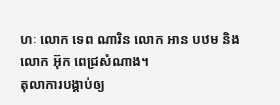ហៈ លោក ទេព ណារិន លោក អាន បឋម និងលោក អ៊ុក ពេជ្រសំណាង។
តុលាការបង្គាប់ឲ្យ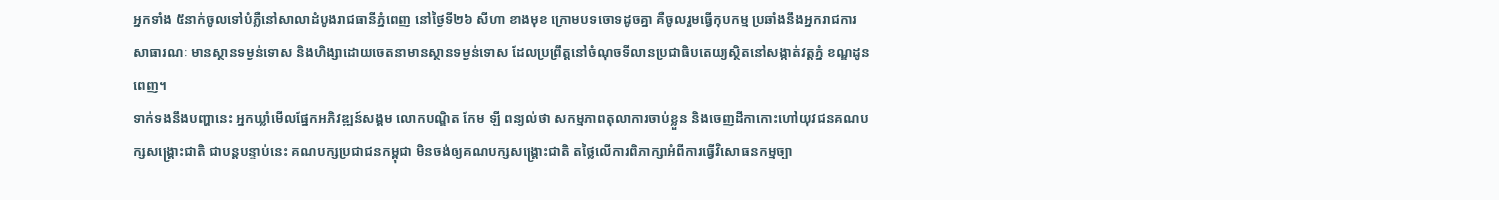អ្នកទាំង ៥នាក់ចូលទៅបំភ្លឺនៅសាលាដំបូងរាជធានីភ្នំពេញ នៅថ្ងៃទី២៦ សីហា ខាងមុខ ក្រោមបទចោទដូចគ្នា គឺចូលរួមធ្វើកុបកម្ម ប្រឆាំងនឹងអ្នករាជការសាធារណៈ មានស្ថានទម្ងន់ទោស និងហិង្សាដោយចេតនាមានស្ថានទម្ងន់ទោស ដែលប្រព្រឹត្តនៅចំណុចទីលានប្រជាធិបតេយ្យស្ថិតនៅសង្កាត់វត្តភ្នំ ខណ្ឌដូនពេញ។
ទាក់ទងនឹងបញ្ហានេះ អ្នកឃ្លាំមើលផ្នែកអភិវឌ្ឍន៍សង្គម លោកបណ្ឌិត កែម ឡី ពន្យល់ថា សកម្មភាពតុលាការចាប់ខ្លួន និងចេញដីកាកោះហៅយុវជនគណបក្សសង្គ្រោះជាតិ ជាបន្តបន្ទាប់នេះ គណបក្សប្រជាជនកម្ពុជា មិនចង់ឲ្យគណបក្សសង្គ្រោះជាតិ តថ្លៃលើការពិភាក្សាអំពីការធ្វើវិសោធនកម្មច្បា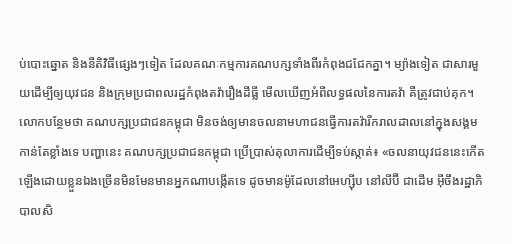ប់បោះឆ្នោត និងនីតិវិធីផ្សេងៗទៀត ដែលគណៈកម្មការគណបក្សទាំងពីរកំពុងជជែកគ្នា។ ម្យ៉ាងទៀត ជាសារមួយដើម្បីឲ្យយុវជន និងក្រុមប្រជាពលរដ្ឋកំពុងតវ៉ារឿងដីធ្លី មើលឃើញអំពីលទ្ធផលនៃការតវ៉ា គឺត្រូវជាប់គុក។
លោកបន្ថែមថា គណបក្សប្រជាជនកម្ពុជា មិនចង់ឲ្យមានចលនាមហាជនធ្វើការតវ៉ារីករាលដាលនៅក្នុងសង្គមកាន់តែខ្លាំងទេ បញ្ហានេះ គណបក្សប្រជាជនកម្ពុជា ប្រើប្រាស់តុលាការដើម្បីទប់ស្កាត់៖ «ចលនាយុវជននេះកើតឡើងដោយខ្លួនឯងច្រើនមិនមែនមានអ្នកណាបង្កើតទេ ដូចមានម៉ូដែលនៅអេហ្ស៊ីប នៅលីប៊ី ជាដើម អ៊ីចឹងរដ្ឋាភិបាលសិ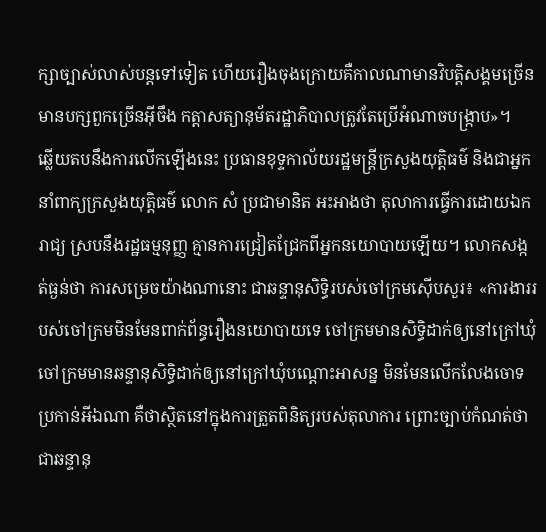ក្សាច្បាស់លាស់បន្តទៅទៀត ហើយរឿងចុងក្រោយគឺកាលណាមានវិបត្តិសង្គមច្រើន មានបក្សពួកច្រើនអ៊ីចឹង កត្តាសត្យានុម័តរដ្ឋាភិបាលត្រូវតែប្រើអំណាចបង្ក្រាប»។
ឆ្លើយតបនឹងការលើកឡើងនេះ ប្រធានខុទ្ទកាល័យរដ្ឋមន្ត្រីក្រសួងយុត្តិធម៌ និងជាអ្នកនាំពាក្យក្រសួងយុត្តិធម៌ លោក សំ ប្រជាមានិត អះអាងថា តុលាការធ្វើការដោយឯករាជ្យ ស្របនឹងរដ្ឋធម្មនុញ្ញ គ្មានការជ្រៀតជ្រែកពីអ្នកនយោបាយឡើយ។ លោកសង្កត់ធ្ងន់ថា ការសម្រេចយ៉ាងណានោះ ជាឆន្ទានុសិទ្ធិរបស់ចៅក្រមស៊ើបសួរ៖ «ការងាររបស់ចៅក្រមមិនមែនពាក់ព័ន្ធរឿងនយោបាយទេ ចៅក្រមមានសិទ្ធិដាក់ឲ្យនៅក្រៅឃុំចៅក្រមមានឆន្ទានុសិទ្ធិដាក់ឲ្យនៅក្រៅឃុំបណ្ដោះអាសន្ន មិនមែនលើកលែងចោទប្រកាន់អីឯណា គឺថាស្ថិតនៅក្នុងការត្រួតពិនិត្យរបស់តុលាការ ព្រោះច្បាប់កំណត់ថា ជាឆន្ទានុ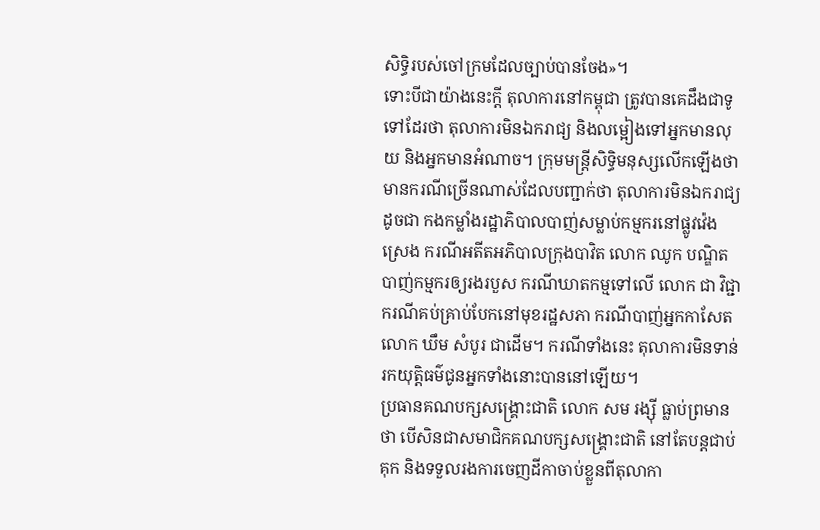សិទ្ធិរបស់ចៅក្រមដែលច្បាប់បានចែង»។
ទោះបីជាយ៉ាងនេះក្ដី តុលាការនៅកម្ពុជា ត្រូវបានគេដឹងជាទូទៅដែរថា តុលាការមិនឯករាជ្យ និងលម្អៀងទៅអ្នកមានលុយ និងអ្នកមានអំណាច។ ក្រុមមន្ត្រីសិទ្ធិមនុស្សលើកឡើងថា មានករណីច្រើនណាស់ដែលបញ្ជាក់ថា តុលាការមិនឯករាជ្យ ដូចជា កងកម្លាំងរដ្ឋាភិបាលបាញ់សម្លាប់កម្មករនៅផ្លូវវ៉េងស្រេង ករណីអតីតអភិបាលក្រុងបាវិត លោក ឈូក បណ្ឌិត បាញ់កម្មករឲ្យរងរបួស ករណីឃាតកម្មទៅលើ លោក ជា វិជ្ជា ករណីគប់គ្រាប់បែកនៅមុខរដ្ឋសភា ករណីបាញ់អ្នកកាសែត លោក ឃឹម សំបូរ ជាដើម។ ករណីទាំងនេះ តុលាការមិនទាន់រកយុត្តិធម៌ជូនអ្នកទាំងនោះបាននៅឡើយ។
ប្រធានគណបក្សសង្គ្រោះជាតិ លោក សម រង្ស៊ី ធ្លាប់ព្រមានថា បើសិនជាសមាជិកគណបក្សសង្គ្រោះជាតិ នៅតែបន្តជាប់គុក និងទទួលរងការចេញដីកាចាប់ខ្លួនពីតុលាកា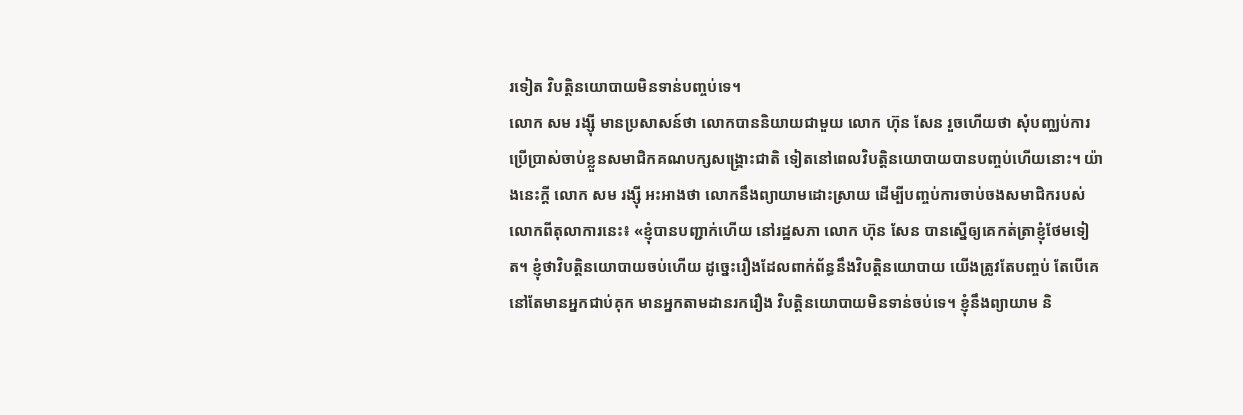រទៀត វិបត្តិនយោបាយមិនទាន់បញ្ចប់ទេ។
លោក សម រង្ស៊ី មានប្រសាសន៍ថា លោកបាននិយាយជាមួយ លោក ហ៊ុន សែន រួចហើយថា សុំបញ្ឈប់ការប្រើប្រាស់ចាប់ខ្លួនសមាជិកគណបក្សសង្គ្រោះជាតិ ទៀតនៅពេលវិបត្តិនយោបាយបានបញ្ចប់ហើយនោះ។ យ៉ាងនេះក្ដី លោក សម រង្ស៊ី អះអាងថា លោកនឹងព្យាយាមដោះស្រាយ ដើម្បីបញ្ចប់ការចាប់ចងសមាជិករបស់លោកពីតុលាការនេះ៖ «ខ្ញុំបានបញ្ជាក់ហើយ នៅរដ្ឋសភា លោក ហ៊ុន សែន បានស្នើឲ្យគេកត់ត្រាខ្ញុំថែមទៀត។ ខ្ញុំថាវិបត្តិនយោបាយចប់ហើយ ដូច្នេះរឿងដែលពាក់ព័ន្ធនឹងវិបត្តិនយោបាយ យើងត្រូវតែបញ្ចប់ តែបើគេនៅតែមានអ្នកជាប់គុក មានអ្នកតាមដានរករឿង វិបត្តិនយោបាយមិនទាន់ចប់ទេ។ ខ្ញុំនឹងព្យាយាម និ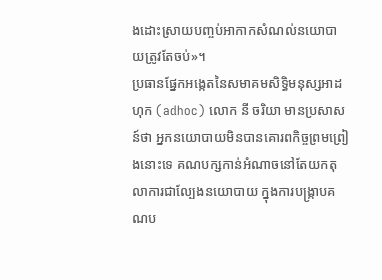ងដោះស្រាយបញ្ចប់អាកាកសំណល់នយោបាយត្រូវតែចប់»។
ប្រធានផ្នែកអង្កេតនៃសមាគមសិទ្ធិមនុស្សអាដហុក (adhoc) លោក នី ចរិយា មានប្រសាសន៍ថា អ្នកនយោបាយមិនបានគោរពកិច្ចព្រមព្រៀងនោះទេ គណបក្សកាន់អំណាចនៅតែយកតុលាការជាល្បែងនយោបាយ ក្នុងការបង្ក្រាបគណប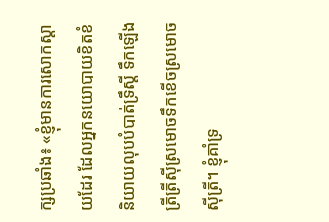ក្សប្រឆាំង៖ «ខ្ញុំមានការសោកស្ដាយដែរ ដែលអ្នកនយោបាយខិតខំនិយាយលុបបំបាត់ទ្រឹស្ដី ទឹកឡើងត្រីត្រីស៊ីស្រមោចទឹកខើចស្រមោចស៊ីត្រី។ ខ្ញុំគាំទ្រ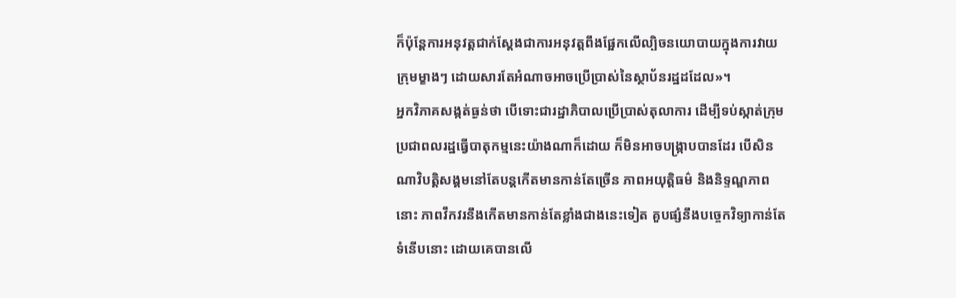ក៏ប៉ុន្តែការអនុវត្តជាក់ស្ដែងជាការអនុវត្តពឹងផ្អែកលើល្បិចនយោបាយក្នុងការវាយក្រុមម្ខាងៗ ដោយសារតែអំណាចអាចប្រើប្រាស់នៃស្ថាប័នរដ្ឋដដែល»។
អ្នកវិភាគសង្កត់ធ្ងន់ថា បើទោះជារដ្ឋាភិបាលប្រើប្រាស់តុលាការ ដើម្បីទប់ស្កាត់ក្រុមប្រជាពលរដ្ឋធ្វើបាតុកម្មនេះយ៉ាងណាក៏ដោយ ក៏មិនអាចបង្ក្រាបបានដែរ បើសិនណាវិបត្តិសង្គមនៅតែបន្តកើតមានកាន់តែច្រើន ភាពអយុត្តិធម៌ និងនិទ្ទណ្ឌភាពនោះ ភាពវឹកវរនឹងកើតមានកាន់តែខ្លាំងជាងនេះទៀត គួបផ្សំនឹងបច្ចេកវិទ្យាកាន់តែទំនើបនោះ ដោយគេបានលើ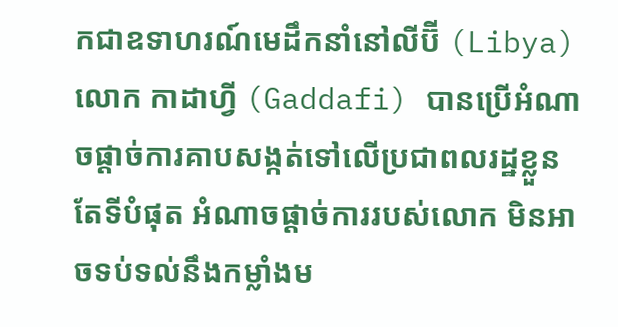កជាឧទាហរណ៍មេដឹកនាំនៅលីប៊ី (Libya) លោក កាដាហ្វី (Gaddafi) បានប្រើអំណាចផ្ដាច់ការគាបសង្កត់ទៅលើប្រជាពលរដ្ឋខ្លួន តែទីបំផុត អំណាចផ្ដាច់ការរបស់លោក មិនអាចទប់ទល់នឹងកម្លាំងម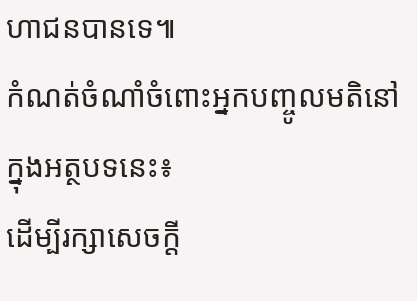ហាជនបានទេ៕
កំណត់ចំណាំចំពោះអ្នកបញ្ចូលមតិនៅក្នុងអត្ថបទនេះ៖
ដើម្បីរក្សាសេចក្ដី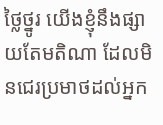ថ្លៃថ្នូរ យើងខ្ញុំនឹងផ្សាយតែមតិណា ដែលមិនជេរប្រមាថដល់អ្នក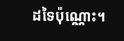ដទៃប៉ុណ្ណោះ។